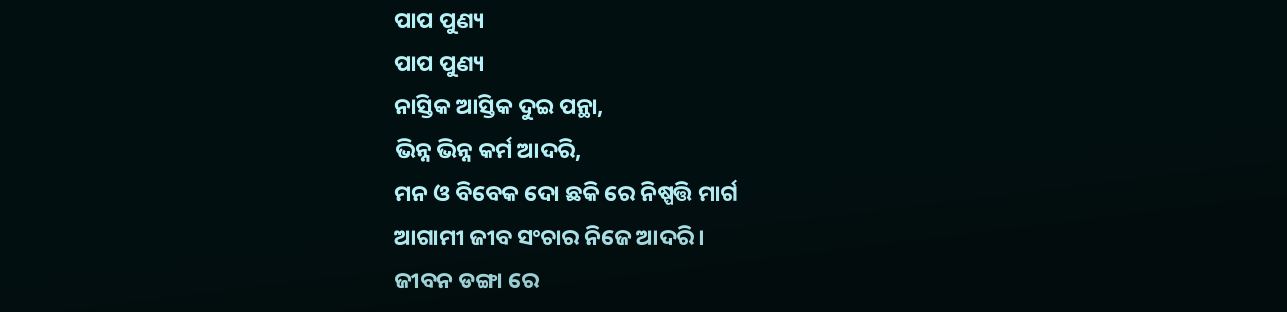ପାପ ପୁଣ୍ୟ
ପାପ ପୁଣ୍ୟ
ନାସ୍ତିକ ଆସ୍ତିକ ଦୁଇ ପନ୍ଥା,
ଭିନ୍ନ ଭିନ୍ନ କର୍ମ ଆଦରି,
ମନ ଓ ବିବେକ ଦୋ ଛକି ରେ ନିଷ୍ପତ୍ତି ମାର୍ଗ
ଆଗାମୀ ଜୀବ ସଂଚାର ନିଜେ ଆଦରି।
ଜୀବନ ଡଙ୍ଗା ରେ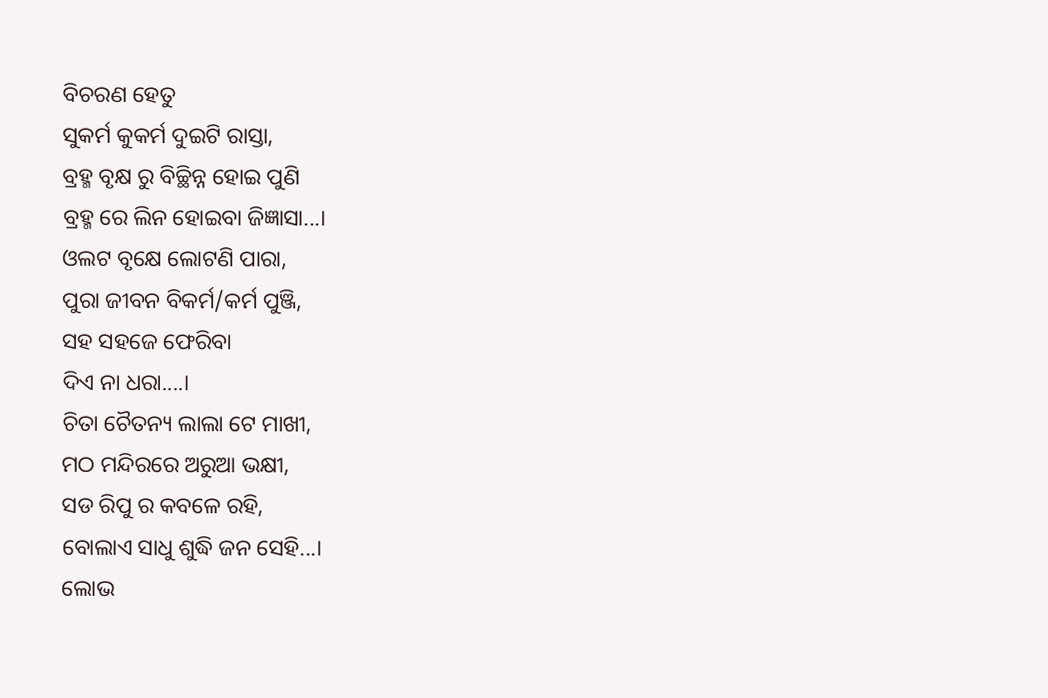ବିଚରଣ ହେତୁ
ସୁକର୍ମ କୁକର୍ମ ଦୁଇଟି ରାସ୍ତା,
ବ୍ରହ୍ମ ବୃକ୍ଷ ରୁ ବିଚ୍ଛିନ୍ନ ହୋଇ ପୁଣି
ବ୍ରହ୍ମ ରେ ଲିନ ହୋଇବା ଜିଜ୍ଞାସା...।
ଓଲଟ ବୃକ୍ଷେ ଲୋଟଣି ପାରା,
ପୁରା ଜୀବନ ବିକର୍ମ/କର୍ମ ପୁଞ୍ଜି,
ସହ ସହଜେ ଫେରିବା
ଦିଏ ନା ଧରା....।
ଚିତା ଚୈତନ୍ୟ ଲାଲା ଟେ ମାଖୀ,
ମଠ ମନ୍ଦିରରେ ଅରୁଆ ଭକ୍ଷୀ,
ସଡ ରିପୁ ର କବଳେ ରହି,
ବୋଲାଏ ସାଧୁ ଶୁଦ୍ଧି ଜନ ସେହି...।
ଲୋଭ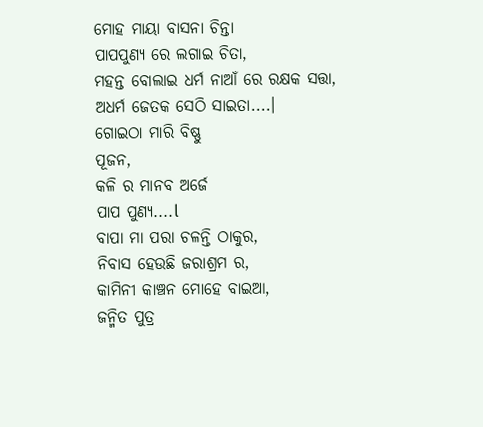ମୋହ ମାୟା ବାସନା ଚିନ୍ତା
ପାପପୁଣ୍ୟ ରେ ଲଗାଇ ଚିତା,
ମହନ୍ତ ବୋଲାଇ ଧର୍ମ ନାଆଁ ରେ ରକ୍ଷକ ସତ୍ତା,
ଅଧର୍ମ ଜେତକ ସେଠି ସାଇତା....।
ଗୋଇଠା ମାରି ବିଷ୍ଣୁ
ପୂଜନ,
କଳି ର ମାନବ ଅର୍ଜେ
ପାପ ପୁଣ୍ୟ....l
ବାପା ମା ପରା ଚଳନ୍ତି ଠାକୁର,
ନିବାସ ହେଉଛି ଜରାଶ୍ରମ ର,
କାମିନୀ କାଞ୍ଚନ ମୋହେ ବାଇଆ,
ଜନ୍ମିତ ପୁତ୍ର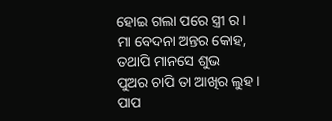ହୋଇ ଗଲା ପରେ ସ୍ତ୍ରୀ ର ।
ମା ବେଦନା ଅନ୍ତର କୋହ,
ତଥାପି ମାନସେ ଶୁଭ
ପୁଅର ଚାପି ତା ଆଖିର ଲୁହ ।
ପାପ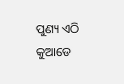ପୁଣ୍ୟ ଏଠି କୁଆଡେ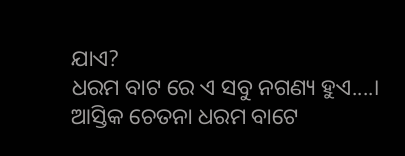ଯାଏ?
ଧରମ ବାଟ ରେ ଏ ସବୁ ନଗଣ୍ୟ ହୁଏ....।
ଆସ୍ତିକ ଚେତନା ଧରମ ବାଟେ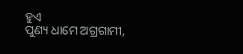ହୁଏ
ପୁଣ୍ୟ ଧାମେ ଅଗ୍ରଗାମୀ,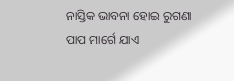ନାସ୍ତିକ ଭାବନା ହୋଇ ରୁଗଣା
ପାପ ମାର୍ଗେ ଯାଏ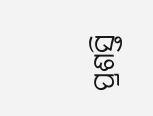ପ୍ରଶସ୍ତି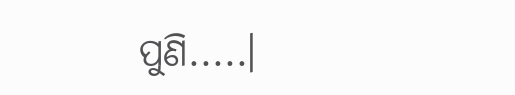ପୁଣି.....।